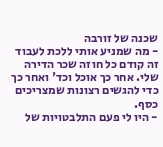שכנה של זורבה
- מה שמניע אותי ללכת לעבוד זה קודם כל חוזה שכר הדירה שלי. אחר כך אוכל וכד' ואחר כך כדי להגשים רצונות שמצריכים כסף.
- היו לי פעם התלבטויות של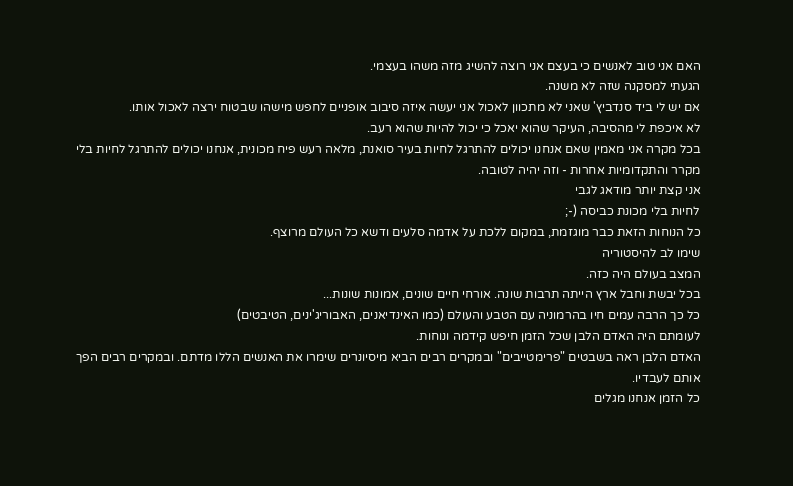האם אני טוב לאנשים כי בעצם אני רוצה להשיג מזה משהו בעצמי.
הגעתי למסקנה שזה לא משנה.
אם יש לי ביד סנדביץ' שאני לא מתכוון לאכול אני יעשה איזה סיבוב אופניים לחפש מישהו שבטוח ירצה לאכול אותו.
לא איכפת לי מהסיבה, העיקר שהוא יאכל כי יכול להיות שהוא רעב.
בכל מקרה אני מאמין שאם אנחנו יכולים להתרגל לחיות בעיר סואנת, מלאה רעש פיח מכונית, אנחנו יכולים להתרגל לחיות בלי מקרר והתקדומיות אחרות - וזה יהיה לטובה.
אני קצת יותר מודאג לגבי
לחיות בלי מכונת כביסה (-;
כל הנוחות הזאת כבר מוגזמת, במקום ללכת על אדמה סלעים ודשא כל העולם מרוצף.
שימו לב להיסטוריה
המצב בעולם היה כזה.
בכל יבשת וחבל ארץ הייתה תרבות שונה. אורחי חיים שונים, אמונות שונות...
כל כך הרבה עמים חיו בהרמוניה עם הטבע והעולם (כמו האינדיאנים, האבוריג'ינים, הטיבטים)
לעומתם היה האדם הלבן שכל הזמן חיפש קידמה ונוחות.
האדם הלבן ראה בשבטים "פרימטייבים" ובמקרים רבים הביא מיסיונרים שימרו את האנשים הללו מדתם. ובמקרים רבים הפך אותם לעבדיו.
כל הזמן אנחנו מגלים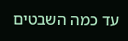עד כמה השבטים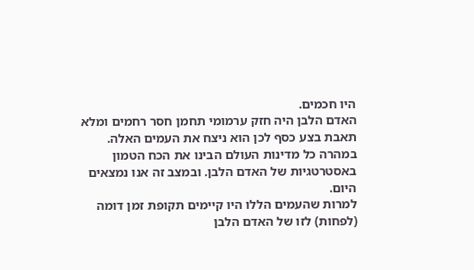היו חכמים.
האדם הלבן היה חזק ערמומי תחמן חסר רחמים ומלא תאבת בצע כסף לכן הוא ניצח את העמים האלה.
במהרה כל מדינות העולם הבינו את הכח הטמון באסטרטגיות של האדם הלבן. ובמצב זה אנו נמצאים היום.
למרות שהעמים הללו היו קיימים תקופת זמן דומה (לפחות) לזו של האדם הלבן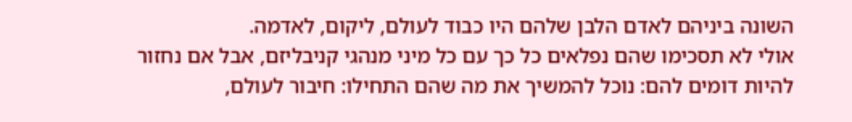השונה ביניהם לאדם הלבן שלהם היו כבוד לעולם, ליקום, לאדמה.
אולי לא תסכימו שהם נפלאים כל כך עם כל מיני מנהגי קניבליזם, אבל אם נחזור להיות דומים להם: נוכל להמשיך את מה שהם התחילו: חיבור לעולם,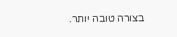בצורה טובה יותר.